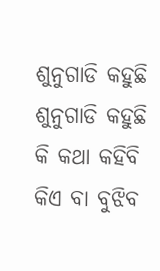ଶୁନୁଗାଡି କହୁଛି
ଶୁନୁଗାଡି କହୁଛି
କି କଥା କହିବି କିଏ ବା ବୁଝିବ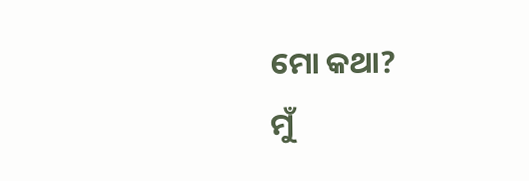ମୋ କଥା?
ମୁଁ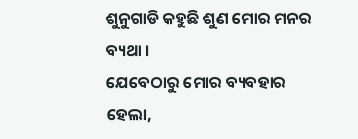ଶୁନୁଗାଡି କହୁଛି ଶୁଣ ମୋର ମନର ବ୍ୟଥା ।
ଯେବେଠାରୁ ମୋର ବ୍ୟବହାର ହେଲା,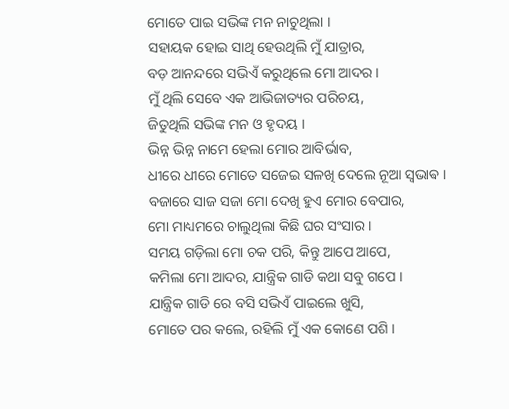ମୋତେ ପାଇ ସଭିଙ୍କ ମନ ନାଚୁଥିଲା ।
ସହାୟକ ହୋଇ ସାଥି ହେଉଥିଲି ମୁଁ ଯାତ୍ରାର,
ବଡ଼ ଆନନ୍ଦରେ ସଭିଏଁ କରୁଥିଲେ ମୋ ଆଦର ।
ମୁଁ ଥିଲି ସେବେ ଏକ ଆଭିଜାତ୍ୟର ପରିଚୟ,
ଜିତୁଥିଲି ସଭିଙ୍କ ମନ ଓ ହୃଦୟ ।
ଭିନ୍ନ ଭିନ୍ନ ନାମେ ହେଲା ମୋର ଆବିର୍ଭାବ,
ଧୀରେ ଧୀରେ ମୋତେ ସଜେଇ ସଳଖି ଦେଲେ ନୂଆ ସ୍ଵଭାଵ ।
ବଜାରେ ସାଜ ସଜା ମୋ ଦେଖି ହୁଏ ମୋର ବେପାର,
ମୋ ମାଧ୍ୟମରେ ଚାଲୁଥିଲା କିଛି ଘର ସଂସାର ।
ସମୟ ଗଡ଼ିଲା ମୋ ଚକ ପରି, କିନ୍ତୁ ଆପେ ଆପେ,
କମିଲା ମୋ ଆଦର, ଯାନ୍ତ୍ରିକ ଗାଡି କଥା ସବୁ ଗପେ ।
ଯାନ୍ତ୍ରିକ ଗାଡି ରେ ବସି ସଭିଏଁ ପାଇଲେ ଖୁସି,
ମୋତେ ପର କଲେ, ରହିଲି ମୁଁ ଏକ କୋଣେ ପଶି ।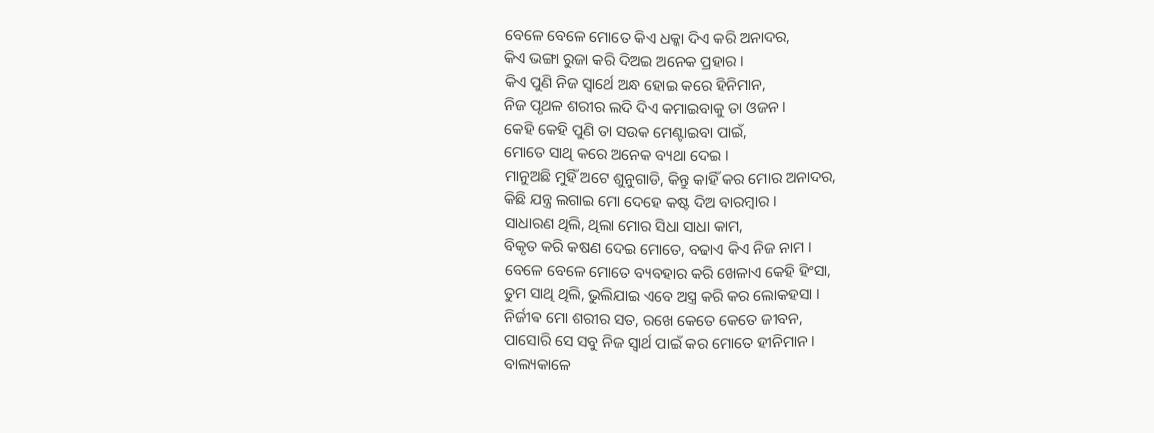ବେଳେ ବେଳେ ମୋତେ କିଏ ଧକ୍କା ଦିଏ କରି ଅନାଦର,
କିଏ ଭଙ୍ଗା ରୁଜା କରି ଦିଅଇ ଅନେକ ପ୍ରହାର ।
କିଏ ପୁଣି ନିଜ ସ୍ଵାର୍ଥେ ଅନ୍ଧ ହୋଇ କରେ ହିନିମାନ,
ନିଜ ପୃଥଳ ଶରୀର ଲଦି ଦିଏ କମାଇବାକୁ ତା ଓଜନ ।
କେହି କେହି ପୁଣି ତା ସଉକ ମେଣ୍ଟାଇବା ପାଇଁ,
ମୋତେ ସାଥି କରେ ଅନେକ ବ୍ୟଥା ଦେଇ ।
ମାନୁଅଛି ମୁହିଁ ଅଟେ ଶୁନୁଗାଡି, କିନ୍ତୁ କାହିଁ କର ମୋର ଅନାଦର,
କିଛି ଯନ୍ତ୍ର ଲଗାଇ ମୋ ଦେହେ କଷ୍ଟ ଦିଅ ବାରମ୍ବାର ।
ସାଧାରଣ ଥିଲି, ଥିଲା ମୋର ସିଧା ସାଧା କାମ,
ବିକୃତ କରି କଷଣ ଦେଇ ମୋତେ, ବଢାଏ କିଏ ନିଜ ନାମ ।
ବେଳେ ବେଳେ ମୋତେ ବ୍ୟବହାର କରି ଖେଳାଏ କେହି ହିଂସା,
ତୁମ ସାଥି ଥିଲି, ଭୁଲିଯାଇ ଏବେ ଅସ୍ତ୍ର କରି କର ଲୋକହସା ।
ନିର୍ଜୀଵ ମୋ ଶରୀର ସତ, ରଖେ କେତେ କେତେ ଜୀବନ,
ପାସୋରି ସେ ସବୁ ନିଜ ସ୍ୱାର୍ଥ ପାଇଁ କର ମୋତେ ହୀନିମାନ ।
ବାଲ୍ୟକାଳେ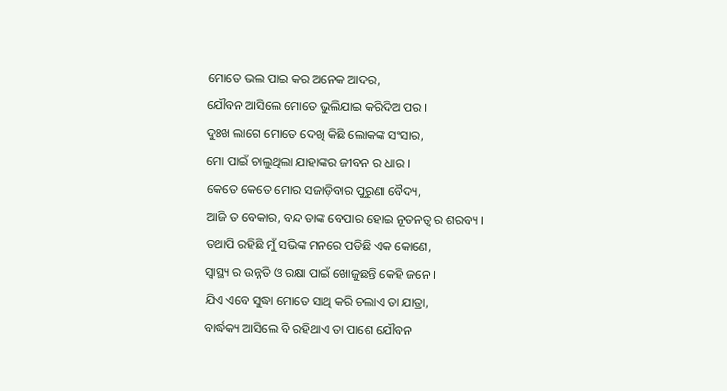ମୋତେ ଭଲ ପାଇ କର ଅନେକ ଆଦର,
ଯୌବନ ଆସିଲେ ମୋତେ ଭୁଲିଯାଇ କରିଦିଅ ପର ।
ଦୁଃଖ ଲାଗେ ମୋତେ ଦେଖି କିଛି ଲୋକଙ୍କ ସଂସାର,
ମୋ ପାଇଁ ଚାଲୁଥିଲା ଯାହାଙ୍କର ଜୀବନ ର ଧାର ।
କେତେ କେତେ ମୋର ସଜାଡ଼ିବାର ପୁରୁଣା ବୈଦ୍ୟ,
ଆଜି ତ ବେକାର, ବନ୍ଦ ତାଙ୍କ ବେପାର ହୋଇ ନୂତନତ୍ୱ ର ଶରବ୍ୟ ।
ତଥାପି ରହିଛି ମୁଁ ସଭିଙ୍କ ମନରେ ପଡିଛି ଏକ କୋଣେ,
ସ୍ୱାସ୍ଥ୍ୟ ର ଉନ୍ନତି ଓ ରକ୍ଷା ପାଇଁ ଖୋଜୁଛନ୍ତି କେହି ଜନେ ।
ଯିଏ ଏବେ ସୁଦ୍ଧା ମୋତେ ସାଥି କରି ଚଲାଏ ତା ଯାତ୍ରା,
ବାର୍ଦ୍ଧକ୍ୟ ଆସିଲେ ବି ରହିଥାଏ ତା ପାଶେ ଯୌବନ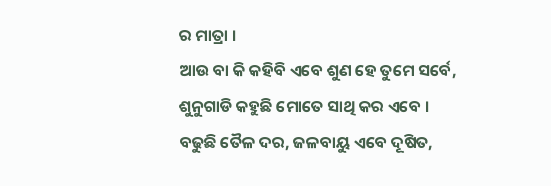ର ମାତ୍ରା ।
ଆଉ ବା କି କହିବି ଏବେ ଶୁଣ ହେ ତୁମେ ସର୍ବେ,
ଶୁନୁଗାଡି କହୁଛି ମୋତେ ସାଥି କର ଏବେ ।
ବଢୁଛି ତୈଳ ଦର, ଜଳବାୟୁ ଏବେ ଦୂଷିତ,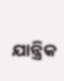ଯାନ୍ତ୍ରିକ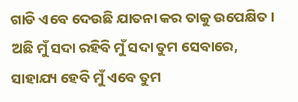ଗାଡି ଏବେ ଦେଉଛି ଯାତନା କର ତାକୁ ଉପେକ୍ଷିତ ।
ଅଛି ମୁଁ ସଦା ରହିବି ମୁଁ ସଦା ତୁମ ସେବାରେ,
ସାହାଯ୍ୟ ହେବି ମୁଁ ଏବେ ତୁମ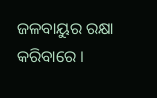ଜଳବାୟୁର ରକ୍ଷା କରିବାରେ ।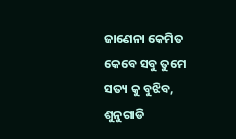ଜାଣେନା କେମିତ କେବେ ସବୁ ତୁମେ ସତ୍ୟ କୁ ବୁଝିବ,
ଶୁନୁଗାଡି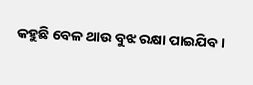କହୁଛି ବେଳ ଥାଉ ବୁଝ ରକ୍ଷା ପାଇଯିବ ।